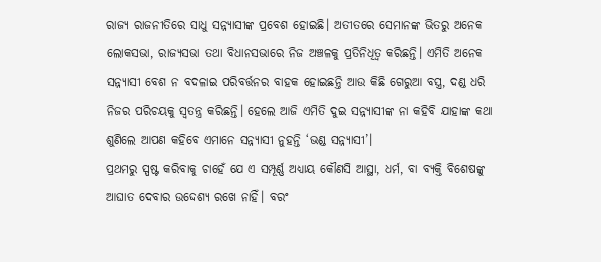ରାଜ୍ୟ ରାଜନୀତିରେ ସାଧୁ ସନ୍ନ୍ୟାସୀଙ୍କ ପ୍ରବେଶ ହୋଇଛି। ଅତୀତରେ ସେମାନଙ୍କ ଭିତରୁ ଅନେକ ଲୋକସଭା, ରାଜ୍ୟସଭା ତଥା ବିଧାନସଭାରେ ନିଜ ଅଞ୍ଚଳକୁ ପ୍ରତିନିଧିତ୍ୱ କରିଛନ୍ତି। ଏମିତି ଅନେକ ସନ୍ନ୍ୟାସୀ ବେଶ ନ ବଦଳାଇ ପରିବର୍ତ୍ତନର ବାହକ ହୋଇଛନ୍ତି ଆଉ କିଛି ଗେରୁଆ ବସ୍ତ୍ର, ଦଣ୍ଡ ଧରି ନିଜର ପରିଚୟକୁ ସ୍ୱତନ୍ତ୍ର କରିଛନ୍ତି। ହେଲେ ଆଜି ଏମିତି ଦୁଇ ସନ୍ନ୍ୟାସୀଙ୍କ ନା କହିବି ଯାହାଙ୍କ କଥା ଶୁଣିଲେ ଆପଣ କହିବେ ଏମାନେ ସନ୍ନ୍ୟାସୀ ନୁହନ୍ତି ‘ଭଣ୍ଡ ସନ୍ନ୍ୟାସୀ’।
ପ୍ରଥମରୁ ସ୍ପଷ୍ଟ କରିବାକୁ ଚାହେଁ ଯେ ଏ ସମ୍ପୂର୍ଣ୍ଣ ଅଧ୍ୟାୟ କୌଣସି ଆସ୍ଥା, ଧର୍ମ, ବା ବ୍ୟକ୍ତି ବିଶେଷଙ୍କୁ ଆଘାତ ଦେବାର ଉଦ୍ଦେଶ୍ୟ ରଖେ ନାହିଁ। ବରଂ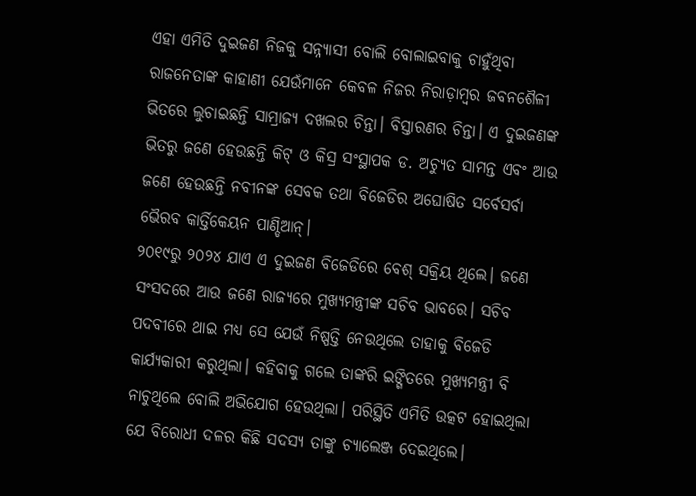ଏହା ଏମିତି ଦୁଇଜଣ ନିଜକୁ ସନ୍ନ୍ୟାସୀ ବୋଲି ବୋଲାଇବାକୁ ଚାହୁଁଥିବା ରାଜନେତାଙ୍କ କାହାଣୀ ଯେଉଁମାନେ କେବଳ ନିଜର ନିରାଡ଼ାମ୍ବର ଜବନଶୈଳୀ ଭିତରେ ଲୁଚାଇଛନ୍ତି ସାମ୍ରାଜ୍ୟ ଦଖଲର ଚିନ୍ତା। ବିସ୍ତାରଣର ଚିନ୍ତା। ଏ ଦୁଇଜଣଙ୍କ ଭିତରୁ ଜଣେ ହେଉଛନ୍ତି କିଟ୍ ଓ କିସ୍ର ସଂସ୍ଥାପକ ଡ. ଅଚ୍ୟୁତ ସାମନ୍ତ ଏବଂ ଆଉ ଜଣେ ହେଉଛନ୍ତି ନବୀନଙ୍କ ସେବକ ତଥା ବିଜେଡିର ଅଘୋଷିତ ସର୍ବେସର୍ବା ଭୈରବ କାର୍ତ୍ତିକେୟନ ପାଣ୍ଡିଆନ୍।
୨୦୧୯ରୁ ୨୦୨୪ ଯାଏ ଏ ଦୁଇଜଣ ବିଜେଡିରେ ବେଶ୍ ସକ୍ରିୟ ଥିଲେ। ଜଣେ ସଂସଦରେ ଆଉ ଜଣେ ରାଜ୍ୟରେ ମୁଖ୍ୟମନ୍ତ୍ରୀଙ୍କ ସଚିବ ଭାବରେ। ସଚିବ ପଦବୀରେ ଥାଇ ମଧ୍ୟ ସେ ଯେଉଁ ନିଷ୍ପତ୍ତି ନେଉଥିଲେ ତାହାକୁ ବିଜେଡି କାର୍ଯ୍ୟକାରୀ କରୁଥିଲା। କହିବାକୁ ଗଲେ ତାଙ୍କରି ଇଙ୍ଗିତରେ ମୁଖ୍ୟମନ୍ତ୍ରୀ ବି ନାଚୁଥିଲେ ବୋଲି ଅଭିଯୋଗ ହେଉଥିଲା। ପରିସ୍ଥିତି ଏମିତି ଉତ୍କଟ ହୋଇଥିଲା ଯେ ବିରୋଧୀ ଦଳର କିଛି ସଦସ୍ୟ ତାଙ୍କୁ ଚ୍ୟାଲେଞ୍ଜ ଦେଇଥିଲେ।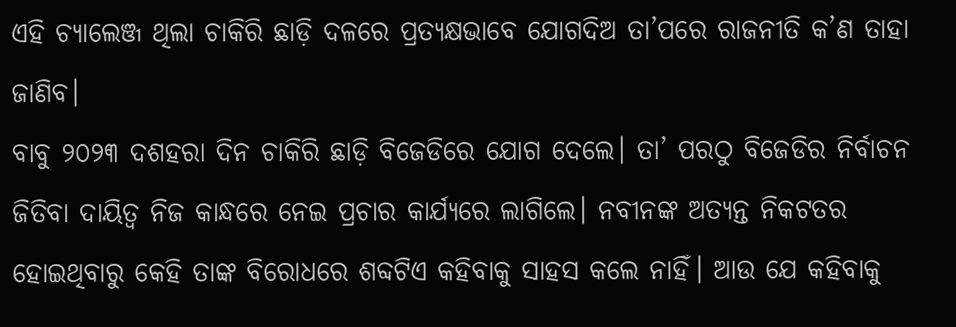ଏହି ଚ୍ୟାଲେଞ୍ଜ ଥିଲା ଚାକିରି ଛାଡ଼ି ଦଳରେ ପ୍ରତ୍ୟକ୍ଷଭାବେ ଯୋଗଦିଅ ତା’ପରେ ରାଜନୀତି କ’ଣ ତାହା ଜାଣିବ।
ବାବୁ ୨୦୨୩ ଦଶହରା ଦିନ ଚାକିରି ଛାଡ଼ି ବିଜେଡିରେ ଯୋଗ ଦେଲେ। ତା’ ପରଠୁ ବିଜେଡିର ନିର୍ବାଚନ ଜିତିବା ଦାୟିତ୍ୱ ନିଜ କାନ୍ଧରେ ନେଇ ପ୍ରଚାର କାର୍ଯ୍ୟରେ ଲାଗିଲେ। ନବୀନଙ୍କ ଅତ୍ୟନ୍ତ ନିକଟତର ହୋଇଥିବାରୁ କେହି ତାଙ୍କ ବିରୋଧରେ ଶବ୍ଦଟିଏ କହିବାକୁ ସାହସ କଲେ ନାହିଁ। ଆଉ ଯେ କହିବାକୁ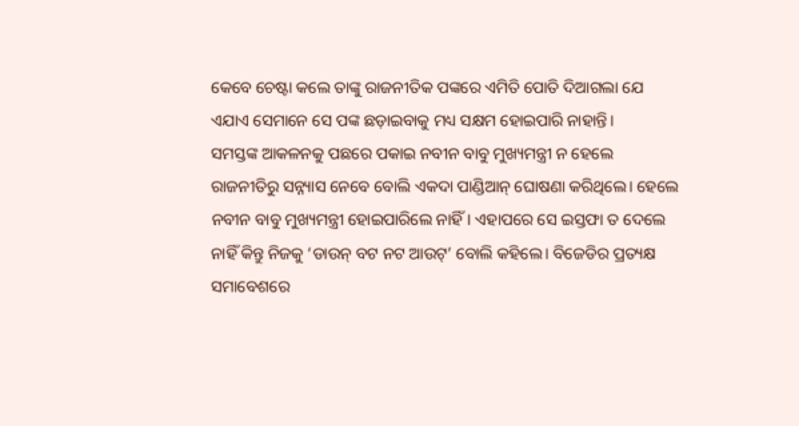କେବେ ଚେଷ୍ଟା କଲେ ତାଙ୍କୁ ରାଜନୀତିକ ପଙ୍କରେ ଏମିତି ପୋତି ଦିଆଗଲା ଯେ ଏଯାଏ ସେମାନେ ସେ ପଙ୍କ ଛଡ଼ାଇବାକୁ ମଧ୍ୟ ସକ୍ଷମ ହୋଇପାରି ନାହାନ୍ତି।
ସମସ୍ତଙ୍କ ଆକଳନକୁ ପଛରେ ପକାଇ ନବୀନ ବାବୁ ମୁଖ୍ୟମନ୍ତ୍ରୀ ନ ହେଲେ ରାଜନୀତିରୁ ସନ୍ନ୍ୟାସ ନେବେ ବୋଲି ଏକଦା ପାଣ୍ଡିଆନ୍ ଘୋଷଣା କରିଥିଲେ। ହେଲେ ନବୀନ ବାବୁ ମୁଖ୍ୟମନ୍ତ୍ରୀ ହୋଇପାରିଲେ ନାହିଁ। ଏହାପରେ ସେ ଇସ୍ତଫା ତ ଦେଲେ ନାହିଁ କିନ୍ତୁ ନିଜକୁ ‘ଡାଉନ୍ ବଟ ନଟ ଆଉଟ୍’ ବୋଲି କହିଲେ। ବିଜେଡିର ପ୍ରତ୍ୟକ୍ଷ ସମାବେଶରେ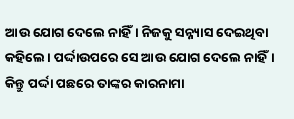ଆଉ ଯୋଗ ଦେଲେ ନାହିଁ। ନିଜକୁ ସନ୍ନ୍ୟାସ ଦେଇଥିବା କହିଲେ। ପର୍ଦ୍ଦାଉପରେ ସେ ଆଉ ଯୋଗ ଦେଲେ ନାହିଁ। କିନ୍ତୁ ପର୍ଦ୍ଦା ପଛରେ ତାଙ୍କର କାରନାମା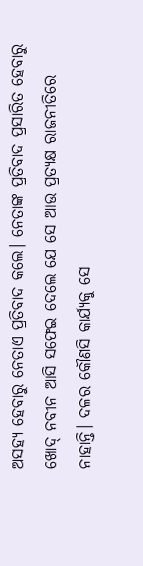ଅସହ୍ୟ ହେବାରୁ ନେତାଏ ପ୍ରତିବାଦ କଲେ। ନେତାଙ୍କ ପ୍ରତିବାଦ ପ୍ରସାରିତ ହେବାରୁ ଖୋଦ୍ ନବୀନ ଆସି ସଫେଇ ଦେଲେ ଯେ ସେ ଆଉ ପ୍ରତ୍ୟକ୍ଷ ରାଜନୀତିରେ ନାହାନ୍ତି। ଦଳର କୌଣସି କାର୍ଯ୍ୟକୁ ସେ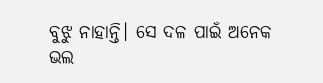ବୁଝୁ ନାହାନ୍ତି। ସେ ଦଳ ପାଇଁ ଅନେକ ଭଲ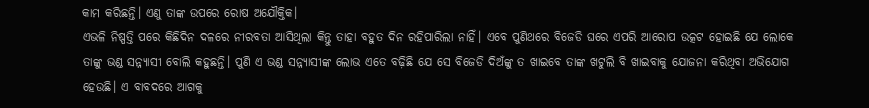କାମ କରିଛନ୍ତି। ଏଣୁ ତାଙ୍କ ଉପରେ ରୋଷ ଅଯୌକ୍ତିକ।
ଏଭଳି ନିଷ୍ପତ୍ତି ପରେ କିଛିଦିନ ଦଳରେ ନୀରବତା ଆସିଥିଲା କିନ୍ତୁ ତାହା ବହୁତ ଦିନ ରହିପାରିଲା ନାହିଁ। ଏବେ ପୁଣିଥରେ ବିଜେଡି ଘରେ ଏପରି ଆରୋପ ଉତ୍କଟ ହୋଇଛି ଯେ ଲୋକେ ତାଙ୍କୁ ଭଣ୍ଡ ସନ୍ନ୍ୟାସୀ ବୋଲି କହୁଛନ୍ତି। ପୁଣି ଏ ଭଣ୍ଡ ସନ୍ନ୍ୟାସୀଙ୍କ ଲୋଭ ଏତେ ବଢ଼ିଛି ଯେ ସେ ବିଜେଡି ଦିଅଁଙ୍କୁ ତ ଖାଇବେ ତାଙ୍କ ଖଟୁଲି ବି ଖାଇବାକୁ ଯୋଜନା କରିଥିବା ଅଭିଯୋଗ ହେଉଛି। ଏ ବାବଦରେ ଆଗକୁ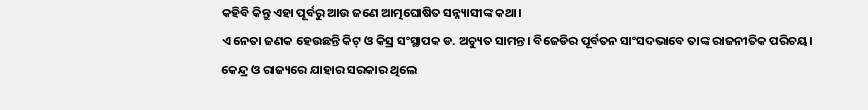କହିବି କିନ୍ତୁ ଏହା ପୂର୍ବରୁ ଆଉ ଜଣେ ଆତ୍ମଘୋଷିତ ସନ୍ନ୍ୟାସୀଙ୍କ କଥା।
ଏ ନେତା ଜଣକ ହେଉଛନ୍ତି କିଟ୍ ଓ କିସ୍ର ସଂସ୍ଥାପକ ଡ. ଅଚ୍ୟୁତ ସାମନ୍ତ। ବିଜେଡିର ପୂର୍ବତନ ସାଂସଦଭାବେ ତାଙ୍କ ରାଜନୀତିକ ପରିଚୟ। କେନ୍ଦ୍ର ଓ ରାଜ୍ୟରେ ଯାହାର ସରକାର ଥିଲେ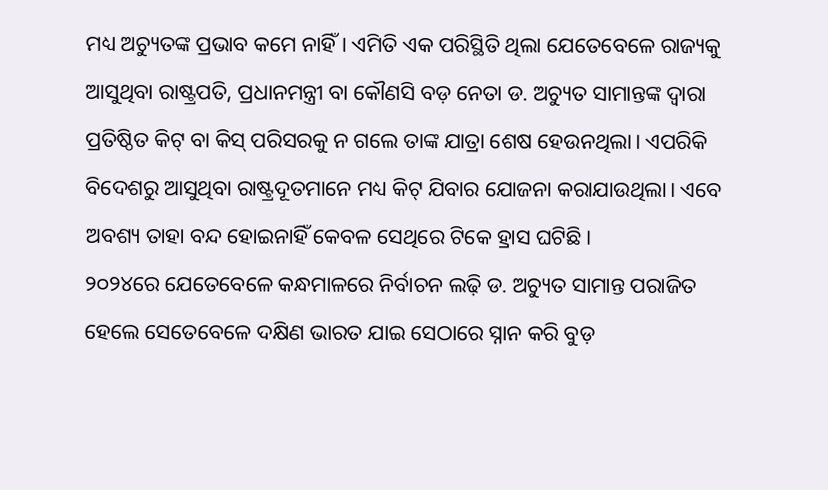ମଧ୍ୟ ଅଚ୍ୟୁତଙ୍କ ପ୍ରଭାବ କମେ ନାହିଁ। ଏମିତି ଏକ ପରିସ୍ଥିତି ଥିଲା ଯେତେବେଳେ ରାଜ୍ୟକୁ ଆସୁଥିବା ରାଷ୍ଟ୍ରପତି, ପ୍ରଧାନମନ୍ତ୍ରୀ ବା କୌଣସି ବଡ଼ ନେତା ଡ. ଅଚ୍ୟୁତ ସାମାନ୍ତଙ୍କ ଦ୍ୱାରା ପ୍ରତିଷ୍ଠିତ କିଟ୍ ବା କିସ୍ ପରିସରକୁ ନ ଗଲେ ତାଙ୍କ ଯାତ୍ରା ଶେଷ ହେଉନଥିଲା। ଏପରିକି ବିଦେଶରୁ ଆସୁଥିବା ରାଷ୍ଟ୍ରଦୂତମାନେ ମଧ୍ୟ କିଟ୍ ଯିବାର ଯୋଜନା କରାଯାଉଥିଲା। ଏବେ ଅବଶ୍ୟ ତାହା ବନ୍ଦ ହୋଇନାହିଁ କେବଳ ସେଥିରେ ଟିକେ ହ୍ରାସ ଘଟିଛି।
୨୦୨୪ରେ ଯେତେବେଳେ କନ୍ଧମାଳରେ ନିର୍ବାଚନ ଲଢ଼ି ଡ. ଅଚ୍ୟୁତ ସାମାନ୍ତ ପରାଜିତ ହେଲେ ସେତେବେଳେ ଦକ୍ଷିଣ ଭାରତ ଯାଇ ସେଠାରେ ସ୍ନାନ କରି ବୁଡ଼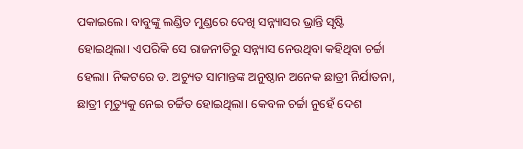ପକାଇଲେ। ବାବୁଙ୍କୁ ଲଣ୍ଡିତ ମୁଣ୍ଡରେ ଦେଖି ସନ୍ନ୍ୟାସର ଭ୍ରାନ୍ତି ସୃଷ୍ଟି ହୋଇଥିଲା। ଏପରିକି ସେ ରାଜନୀତିରୁ ସନ୍ନ୍ୟାସ ନେଉଥିବା କହିଥିବା ଚର୍ଚ୍ଚା ହେଲା। ନିକଟରେ ଡ. ଅଚ୍ୟୁତ ସାମାନ୍ତଙ୍କ ଅନୁଷ୍ଠାନ ଅନେକ ଛାତ୍ରୀ ନିର୍ଯାତନା, ଛାତ୍ରୀ ମୃତ୍ୟୁକୁ ନେଇ ଚର୍ଚ୍ଚିତ ହୋଇଥିଲା। କେବଳ ଚର୍ଚ୍ଚା ନୁହେଁ ଦେଶ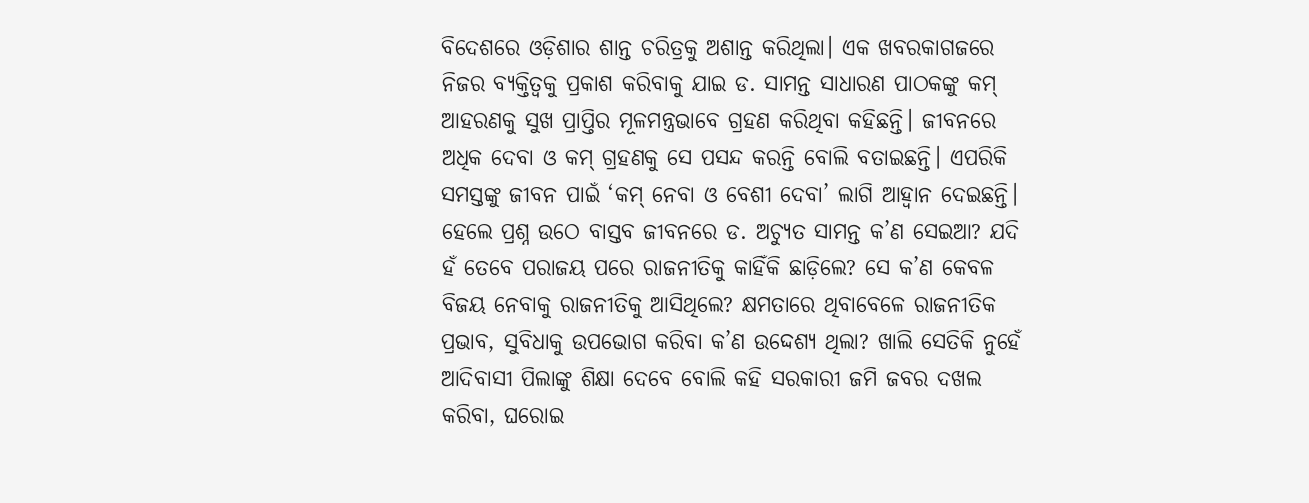ବିଦେଶରେ ଓଡ଼ିଶାର ଶାନ୍ତ ଚରିତ୍ରକୁ ଅଶାନ୍ତ କରିଥିଲା। ଏକ ଖବରକାଗଜରେ ନିଜର ବ୍ୟକ୍ତିତ୍ୱକୁ ପ୍ରକାଶ କରିବାକୁ ଯାଇ ଡ. ସାମନ୍ତ ସାଧାରଣ ପାଠକଙ୍କୁ କମ୍ ଆହରଣକୁ ସୁଖ ପ୍ରାପ୍ତିର ମୂଳମନ୍ତ୍ରଭାବେ ଗ୍ରହଣ କରିଥିବା କହିଛନ୍ତି। ଜୀବନରେ ଅଧିକ ଦେବା ଓ କମ୍ ଗ୍ରହଣକୁ ସେ ପସନ୍ଦ କରନ୍ତି ବୋଲି ବତାଇଛନ୍ତି। ଏପରିକି ସମସ୍ତଙ୍କୁ ଜୀବନ ପାଇଁ ‘କମ୍ ନେବା ଓ ବେଶୀ ଦେବା’ ଲାଗି ଆହ୍ୱାନ ଦେଇଛନ୍ତି।
ହେଲେ ପ୍ରଶ୍ନ ଉଠେ ବାସ୍ତବ ଜୀବନରେ ଡ. ଅଚ୍ୟୁତ ସାମନ୍ତ କ’ଣ ସେଇଆ? ଯଦି ହଁ ତେବେ ପରାଜୟ ପରେ ରାଜନୀତିକୁ କାହିଁକି ଛାଡ଼ିଲେ? ସେ କ’ଣ କେବଳ ବିଜୟ ନେବାକୁ ରାଜନୀତିକୁ ଆସିଥିଲେ? କ୍ଷମତାରେ ଥିବାବେଳେ ରାଜନୀତିକ ପ୍ରଭାବ, ସୁବିଧାକୁ ଉପଭୋଗ କରିବା କ’ଣ ଉଦ୍ଦେଶ୍ୟ ଥିଲା? ଖାଲି ସେତିକି ନୁହେଁ ଆଦିବାସୀ ପିଲାଙ୍କୁ ଶିକ୍ଷା ଦେବେ ବୋଲି କହି ସରକାରୀ ଜମି ଜବର ଦଖଲ କରିବା, ଘରୋଇ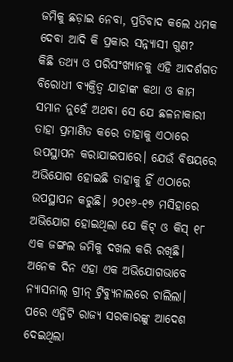ଜମିକୁ ଛଡ଼ାଇ ନେବା, ପ୍ରତିବାଦ କଲେ ଧମକ ଦେବା ଆଦି କି ପ୍ରକାର ସନ୍ନ୍ୟାସୀ ଗୁଣ?
କିଛି ତଥ୍ୟ ଓ ପରିସଂଖ୍ୟାନକୁ ଏହି ଆଦର୍ଶଗତ ବିରୋଧୀ ବ୍ୟକ୍ତିତ୍ୱ ଯାହାଙ୍କ କଥା ଓ କାମ ସମାନ ନୁହେଁ ଅଥବା ସେ ଯେ ଛଳନାକାରୀ ତାହା ପ୍ରମାଣିତ କରେ ତାହାକୁ ଏଠାରେ ଉପସ୍ଥାପନ କରାଯାଇପାରେ। ଯେଉଁ ବିଷୟରେ ଅଭିଯୋଗ ହୋଇଛି ତାହାକୁ ହିଁ ଏଠାରେ ଉପସ୍ଥାପନ କରୁଛି। ୨୦୧୬-୧୭ ମସିହାରେ ଅଭିଯୋଗ ହୋଇଥିଲା ଯେ କିଟ୍ ଓ କିସ୍ ୧୮ ଏକ ଜଙ୍ଗଲ ଜମିକୁ ଦଖଲ କରି ରଖିଛି। ଅନେକ ଦିନ ଏହା ଏକ ଅଭିଯୋଗଭାବେ ନ୍ୟାସନାଲ୍ ଗ୍ରୀନ୍ ଟ୍ରିବ୍ୟୁନାଲରେ ଚାଲିଲା। ପରେ ଏନ୍ଜିଟି ରାଜ୍ୟ ସରକାରଙ୍କୁ ଆଦେଶ ଦେଇଥିଲା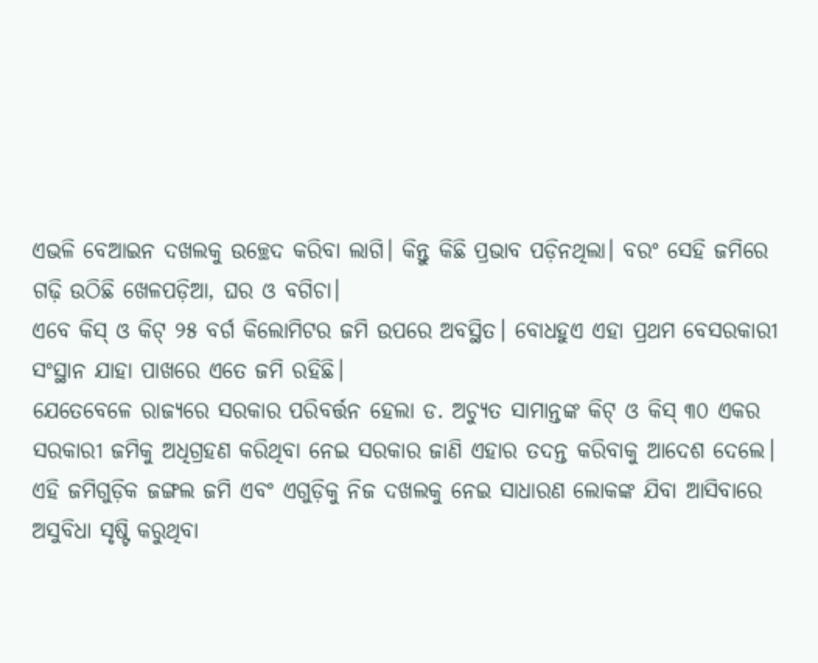ଏଭଳି ବେଆଇନ ଦଖଲକୁ ଉଚ୍ଛେଦ କରିବା ଲାଗି। କିନ୍ତୁ କିଛି ପ୍ରଭାବ ପଡ଼ିନଥିଲା। ବରଂ ସେହି ଜମିରେ ଗଢ଼ି ଉଠିଛି ଖେଳପଡ଼ିଆ, ଘର ଓ ବଗିଚା।
ଏବେ କିସ୍ ଓ କିଟ୍ ୨୫ ବର୍ଗ କିଲୋମିଟର ଜମି ଉପରେ ଅବସ୍ଥିତ। ବୋଧହୁଏ ଏହା ପ୍ରଥମ ବେସରକାରୀ ସଂସ୍ଥାନ ଯାହା ପାଖରେ ଏତେ ଜମି ରହିଛି।
ଯେତେବେଳେ ରାଜ୍ୟରେ ସରକାର ପରିବର୍ତ୍ତନ ହେଲା ଡ. ଅଚ୍ୟୁତ ସାମାନ୍ତଙ୍କ କିଟ୍ ଓ କିସ୍ ୩୦ ଏକର ସରକାରୀ ଜମିକୁ ଅଧିଗ୍ରହଣ କରିଥିବା ନେଇ ସରକାର ଜାଣି ଏହାର ତଦନ୍ତ କରିବାକୁ ଆଦେଶ ଦେଲେ। ଏହି ଜମିଗୁଡ଼ିକ ଜଙ୍ଗଲ ଜମି ଏବଂ ଏଗୁଡ଼ିକୁ ନିଜ ଦଖଲକୁ ନେଇ ସାଧାରଣ ଲୋକଙ୍କ ଯିବା ଆସିବାରେ ଅସୁବିଧା ସୃଷ୍ଟି କରୁଥିବା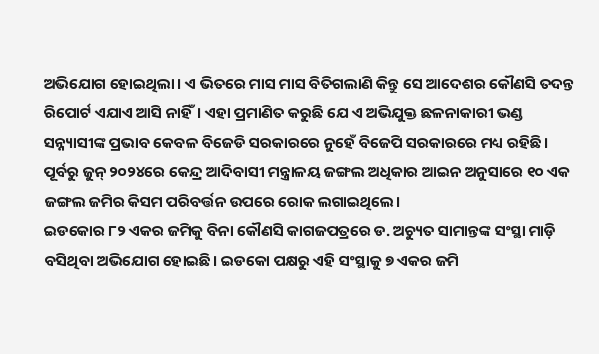ଅଭିଯୋଗ ହୋଇଥିଲା। ଏ ଭିତରେ ମାସ ମାସ ବିତିଗଲାଣି କିନ୍ତୁ ସେ ଆଦେଶର କୌଣସି ତଦନ୍ତ ରିପୋର୍ଟ ଏଯାଏ ଆସି ନାହିଁ। ଏହା ପ୍ରମାଣିତ କରୁଛି ଯେ ଏ ଅଭିଯୁକ୍ତ ଛଳନାକାରୀ ଭଣ୍ଡ ସନ୍ନ୍ୟାସୀଙ୍କ ପ୍ରଭାବ କେବଳ ବିଜେଡି ସରକାରରେ ନୁହେଁ ବିଜେପି ସରକାରରେ ମଧ୍ୟ ରହିଛି।
ପୂର୍ବରୁ ଜୁନ୍ ୨୦୨୪ରେ କେନ୍ଦ୍ର ଆଦିବାସୀ ମନ୍ତ୍ରାଳୟ ଜଙ୍ଗଲ ଅଧିକାର ଆଇନ ଅନୁସାରେ ୧୦ ଏକ ଜଙ୍ଗଲ ଜମିର କିସମ ପରିବର୍ତ୍ତନ ଉପରେ ରୋକ ଲଗାଇଥିଲେ।
ଇଡକୋର ୮୨ ଏକର ଜମିକୁ ବିନା କୌଣସି କାଗଜପତ୍ରରେ ଡ. ଅଚ୍ୟୁତ ସାମାନ୍ତଙ୍କ ସଂସ୍ଥା ମାଡ଼ି ବସିଥିବା ଅଭିଯୋଗ ହୋଇଛି। ଇଡକୋ ପକ୍ଷରୁ ଏହି ସଂସ୍ଥାକୁ ୭ ଏକର ଜମି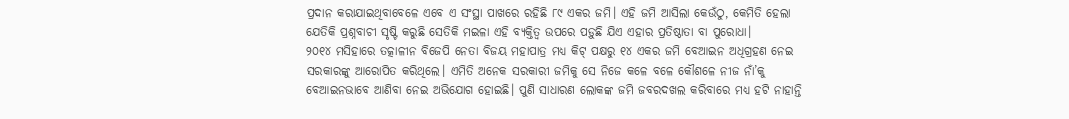ପ୍ରଦାନ କରାଯାଇଥିବାବେଳେ ଏବେ ଏ ସଂସ୍ଥା ପାଖରେ ରହିଛି ୮୯ ଏକର ଜମି। ଏହି ଜମି ଆସିଲା କେଉଁଠୁ, କେମିତି ହେଲା ଯେତିକି ପ୍ରଶ୍ନବାଚୀ ସୃଷ୍ଟି କରୁଛି ସେତିକି ମଇଳା ଏହି ବ୍ୟକ୍ତିତ୍ୱ ଉପରେ ପଡ଼ୁଛି ଯିଏ ଏହାର ପ୍ରତିଷ୍ଠାତା ବା ପୁରୋଧା।
୨୦୧୪ ମସିହାରେ ତତ୍କାଳୀନ ବିଜେପି ନେତା ବିଜୟ ମହାପାତ୍ର ମଧ୍ୟ କିଟ୍ ପକ୍ଷରୁ ୧୪ ଏକର ଜମି ବେଆଇନ ଅଧିଗ୍ରହଣ ନେଇ ସରକାରଙ୍କୁ ଆରୋପିତ କରିଥିଲେ। ଏମିତି ଅନେକ ସରକାରୀ ଜମିକୁ ସେ ନିଜେ କଳେ ବଳେ କୌଶଳେ ନୀଜ ନାଁ’କୁ ବେଆଇନଭାବେ ଆଣିବା ନେଇ ଅଭିଯୋଗ ହୋଇଛି। ପୁଣି ସାଧାରଣ ଲୋକଙ୍କ ଜମି ଜବରଦଖଲ କରିବାରେ ମଧ୍ୟ ହଟି ନାହାନ୍ତି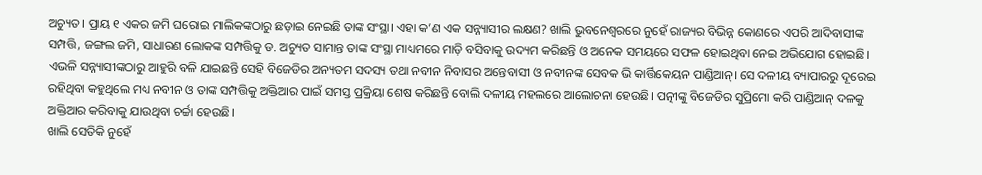ଅଚ୍ୟୁତ। ପ୍ରାୟ ୧ ଏକର ଜମି ଘରୋଇ ମାଲିକଙ୍କଠାରୁ ଛଡ଼ାଇ ନେଇଛି ତାଙ୍କ ସଂସ୍ଥା। ଏହା କ’ଣ ଏକ ସନ୍ନ୍ୟାସୀର ଲକ୍ଷଣ? ଖାଲି ଭୁବନେଶ୍ୱରରେ ନୁହେଁ ରାଜ୍ୟର ବିଭିନ୍ନ କୋଣରେ ଏପରି ଆଦିବାସୀଙ୍କ ସମ୍ପତ୍ତି, ଜଙ୍ଗଲ ଜମି, ସାଧାରଣ ଲୋକଙ୍କ ସମ୍ପତ୍ତିକୁ ଡ. ଅଚ୍ୟୁତ ସାମାନ୍ତ ତାଙ୍କ ସଂସ୍ଥା ମାଧ୍ୟମରେ ମାଡ଼ି ବସିବାକୁ ଉଦ୍ୟମ କରିଛନ୍ତି ଓ ଅନେକ ସମୟରେ ସଫଳ ହୋଇଥିବା ନେଇ ଅଭିଯୋଗ ହୋଇଛି।
ଏଭଳି ସନ୍ନ୍ୟାସୀଙ୍କଠାରୁ ଆହୁରି ବଳି ଯାଇଛନ୍ତି ସେହି ବିଜେଡିର ଅନ୍ୟତମ ସଦସ୍ୟ ତଥା ନବୀନ ନିବାସର ଅନ୍ତେବାସୀ ଓ ନବୀନଙ୍କ ସେବକ ଭି କାର୍ତ୍ତିକେୟନ ପାଣ୍ଡିଆନ୍। ସେ ଦଳୀୟ ବ୍ୟାପାରରୁ ଦୂରେଇ ରହିଥିବା କହୁଥିଲେ ମଧ୍ୟ ନବୀନ ଓ ତାଙ୍କ ସମ୍ପତ୍ତିକୁ ଅକ୍ତିଆର ପାଇଁ ସମସ୍ତ ପ୍ରକ୍ରିୟା ଶେଷ କରିଛନ୍ତି ବୋଲି ଦଳୀୟ ମହଲରେ ଆଲୋଚନା ହେଉଛି। ପତ୍ନୀଙ୍କୁ ବିଜେଡିର ସୁପ୍ରିମୋ କରି ପାଣ୍ଡିଆନ୍ ଦଳକୁ ଅକ୍ତିଆର କରିବାକୁ ଯାଉଥିବା ଚର୍ଚ୍ଚା ହେଉଛି।
ଖାଲି ସେତିକି ନୁହେଁ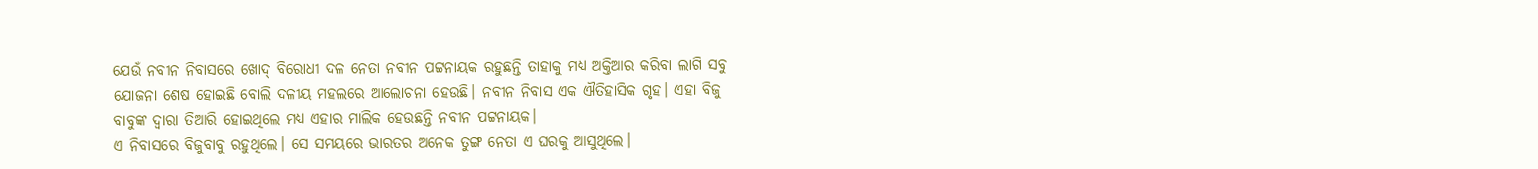ଯେଉଁ ନବୀନ ନିବାସରେ ଖୋଦ୍ ବିରୋଧୀ ଦଳ ନେତା ନବୀନ ପଟ୍ଟନାୟକ ରହୁଛନ୍ତି ତାହାକୁ ମଧ୍ୟ ଅକ୍ତିଆର କରିବା ଲାଗି ସବୁ ଯୋଜନା ଶେଷ ହୋଇଛି ବୋଲି ଦଳୀୟ ମହଲରେ ଆଲୋଚନା ହେଉଛି। ନବୀନ ନିବାସ ଏକ ଐତିହାସିକ ଗୃହ। ଏହା ବିଜୁ ବାବୁଙ୍କ ଦ୍ୱାରା ତିଆରି ହୋଇଥିଲେ ମଧ୍ୟ ଏହାର ମାଲିକ ହେଉଛନ୍ତି ନବୀନ ପଟ୍ଟନାୟକ।
ଏ ନିବାସରେ ବିଜୁବାବୁ ରହୁଥିଲେ। ସେ ସମୟରେ ଭାରତର ଅନେକ ତୁଙ୍ଗ ନେତା ଏ ଘରକୁ ଆସୁଥିଲେ।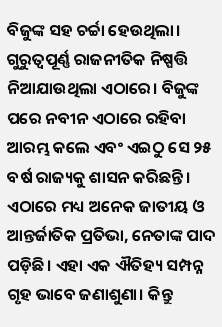ବିଜୁଙ୍କ ସହ ଚର୍ଚ୍ଚା ହେଉଥିଲା। ଗୁରୁତ୍ୱପୂର୍ଣ୍ଣ ରାଜନୀତିକ ନିଷ୍ପତ୍ତି ନିଆଯାଉଥିଲା ଏଠାରେ। ବିଜୁଙ୍କ ପରେ ନବୀନ ଏଠାରେ ରହିବା ଆରମ୍ଭ କଲେ ଏବଂ ଏଇଠୁ ସେ ୨୫ ବର୍ଷ ରାଜ୍ୟକୁ ଶାସନ କରିଛନ୍ତି। ଏଠାରେ ମଧ୍ୟ ଅନେକ ଜାତୀୟ ଓ ଆନ୍ତର୍ଜାତିକ ପ୍ରତିଭା, ନେତାଙ୍କ ପାଦ ପଡ଼ିଛି। ଏହା ଏକ ଐତିହ୍ୟ ସମ୍ପନ୍ନ ଗୃହ ଭାବେ ଜଣାଶୁଣା। କିନ୍ତୁ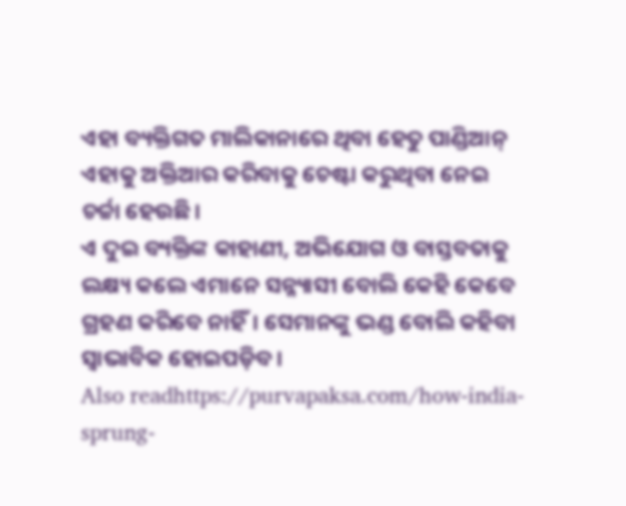ଏହା ବ୍ୟକ୍ତିଗତ ମାଲିକାନାରେ ଥିବା ହେତୁ ପାଣ୍ଡିଆନ୍ ଏହାକୁ ଅକ୍ତିଆର କରିବାକୁ ଚେଷ୍ଟା କରୁଥିବା ନେଇ ଚର୍ଚ୍ଚା ହେଉଛି।
ଏ ଦୁଇ ବ୍ୟକ୍ତିଙ୍କ କାହାଣୀ, ଅଭିଯୋଗ ଓ ବାସ୍ତବତାକୁ ଲକ୍ଷ୍ୟ କଲେ ଏମାନେ ସନ୍ନ୍ୟାସୀ ବୋଲି କେହି କେବେ ଗ୍ରହଣ କରିବେ ନାହିଁ। ସେମାନଙ୍କୁ ଭଣ୍ଡ ବୋଲି କହିବା ସ୍ୱାଭାବିକ ହୋଇପଡ଼ିବ।
Also readhttps://purvapaksa.com/how-india-sprung-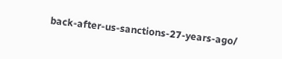back-after-us-sanctions-27-years-ago/